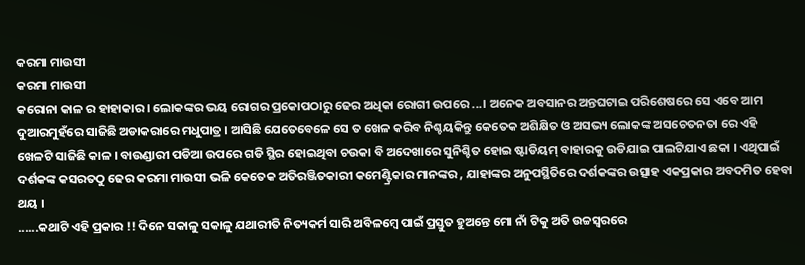କରମା ମାଉସୀ
କରମା ମାଉସୀ
କରୋନା କାଳ ର ହାହାକାର । ଲୋକଙ୍କର ଭୟ ରୋଗର ପ୍ରକୋପଠାରୁ ଢେର ଅଧିକା ରୋଗୀ ଉପରେ ...। ଅନେକ ଅବସାନର ଅନ୍ତଘଟାଇ ପରିଶେଷରେ ସେ ଏବେ ଆମ ଦୁଆରମୁହଁରେ ସାଜିଛି ଅଡାକରାରେ ମଧୁପାତ୍ର । ଆସିଛି ଯେତେବେଳେ ସେ ତ ଖେଳ କରିବ ନିଶ୍ଚୟକିନ୍ତୁ କେତେକ ଅଶିକ୍ଷିତ ଓ ଅସଭ୍ୟ ଲୋକଙ୍କ ଅସଚେତନତା ରେ ଏହି ଖେଳଟି ସାଜିଛି କାଳ । ବାଉଣ୍ଡାରୀ ପଡିଆ ଉପରେ ଗଡି ସ୍ଥିର ହୋଇଥିବା ଚଉକା ବି ଅଦେଖାରେ ସୁନିଶ୍ଚିତ ହୋଇ ଷ୍ଟାଡିୟମ୍ ବାହାରକୁ ଉଡିଯାଇ ପାଲଟିଯାଏ ଛକା । ଏଥିପାଇଁ ଦର୍ଶକଙ୍କ କସରତଠୁ ଢେର କରମା ମାଉସୀ ଭଳି କେତେକ ଅତିରଞ୍ଜିତକାରୀ କମେଣ୍ଟ୍ରିକାର ମାନଙ୍କର , ଯାହାଙ୍କର ଅନୁପସ୍ଥିତିରେ ଦର୍ଶକଙ୍କର ଉତ୍ସାହ ଏକପ୍ରକାର ଅବଦମିତ ହେବା ଥୟ ।
......କଥାଟି ଏହି ପ୍ରକାର !! ଦିନେ ସକାଳୁ ସକାଳୁ ଯଥାରୀତି ନିତ୍ୟକର୍ମ ସାରି ଅବିଳମ୍ବେ ପାଇଁ ପ୍ରସ୍ତୁତ ହୁଅନ୍ତେ ମୋ ନାଁ ଟିକୁ ଅତି ଉଚ୍ଚସ୍ୱରରେ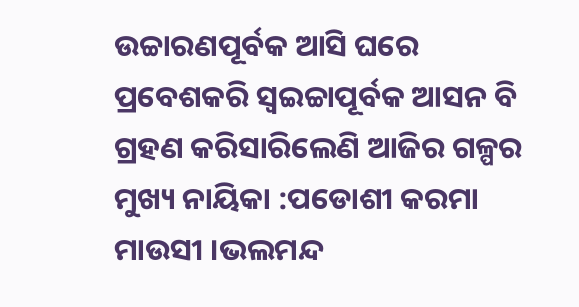ଉଚ୍ଚାରଣପୂର୍ବକ ଆସି ଘରେ ପ୍ରବେଶକରି ସ୍ୱଇଚ୍ଚାପୂର୍ବକ ଆସନ ବି ଗ୍ରହଣ କରିସାରିଲେଣି ଆଜିର ଗଳ୍ପର ମୁଖ୍ୟ ନାୟିକା :ପଡୋଶୀ କରମା ମାଉସୀ ।ଭଲମନ୍ଦ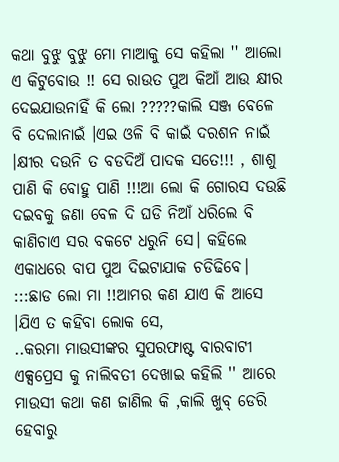କଥା ବୁଝୁ ବୁଝୁ ମୋ ମାଆକୁ ସେ କହିଲା '' ଆଲୋ ଏ କିଟୁବୋଉ !! ସେ ରାଉତ ପୁଅ କିଆଁ ଆଉ କ୍ଷୀର ଦେଇଯାଉନାହିଁ କି ଲୋ ?????କାଲି ସଞ୍ଜ ବେଳେ ବି ଦେଲାନାଇଁ ।ଏଇ ଓଳି ବି କାଇଁ ଦରଶନ ନାଇଁ ।କ୍ଷୀର ଦଉନି ତ ବଡଦିଅଁ ପାଦକ ସତେ!!! , ଶାଶୁ ପାଣି କି ବୋହୁ ପାଣି !!!ଆ ଲୋ କି ଗୋରସ ଦଉଛି ଦଇବକୁ ଜଣା ବେଳ ଦି ଘଡି ନିଆଁ ଧରିଲେ ବି କାଣିଚାଏ ସର ବକଟେ ଧରୁନି ସେ। କହିଲେ ଏକାଧରେ ବାପ ପୁଅ ଦିଇଟାଯାକ ଚଡିଢିବେ। :::ଛାଡ ଲୋ ମା !!ଆମର କଣ ଯାଏ କି ଆସେ ।ଯିଏ ତ କହିବା ଲୋକ ସେ,
..କରମା ମାଉସୀଙ୍କର ସୁପରଫାଷ୍ଟ ବାରବାଟୀ ଏକ୍ସପ୍ରେସ କୁ ନାଲିବତୀ ଦେଖାଇ କହିଲି '' ଆରେ ମାଉସୀ କଥା କଣ ଜାଣିଲ କି ,କାଲି ଖୁବ୍ ଡେରି ହେବାରୁ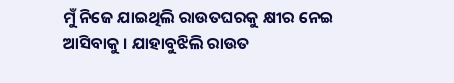ମୁଁ ନିଜେ ଯାଇଥିଲି ରାଉତଘରକୁ କ୍ଷୀର ନେଇ ଆସିବାକୁ । ଯାହାବୁଝିଲି ରାଉତ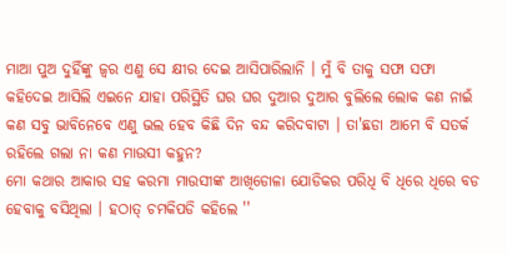ମାଆ ପୁଅ ଦୁହିଁଙ୍କୁ ଜ୍ୱର ଏଣୁ ସେ କ୍ଷୀର ଦେଇ ଆସିପାରିଲାନି । ମୁଁ ବି ତାକୁ ସଫା ସଫା କହିଦେଇ ଆସିଲି ଏଇନେ ଯାହା ପରିସ୍ଥିତି ଘର ଘର ଦୁଆର ଦୁଆର ବୁଲିଲେ ଲୋକ କଣ ନାଇଁ କଣ ସବୁ ଭାବିନେବେ ଏଣୁ ଭଲ ହେବ କିଛି ଦିନ ବନ୍ଦ କରିଦବାଟା । ତା'ଛଡା ଆମେ ବି ସତର୍କ ରହିଲେ ଗଲା ନା କଣ ମାଉସୀ କହୁନ?
ମୋ କଥାର ଆକାର ସହ କରମା ମାଉସୀଙ୍କ ଆଖିଡୋଳା ଯୋଡିକର ପରିଧି ବି ଧିରେ ଧିରେ ବଡ ହେବାକୁ ବସିଥିଲା । ହଠାତ୍ ଚମକିପଡି କହିଲେ ''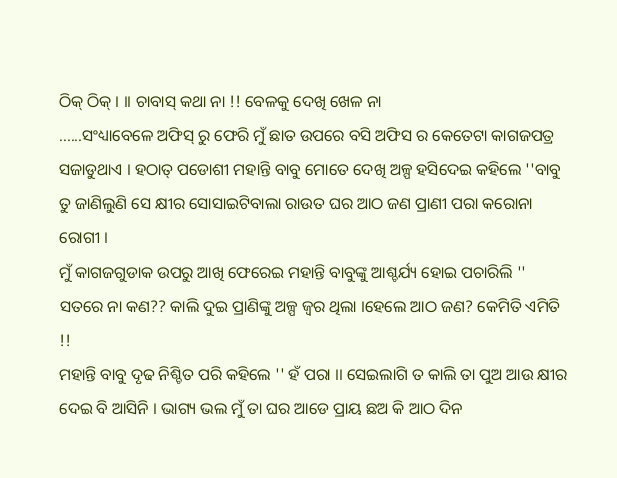ଠିକ୍ ଠିକ୍ । ।। ଚାବାସ୍ କଥା ନା !! ବେଳକୁ ଦେଖି ଖେଳ ନା
......ସଂଧ୍ୟାବେଳେ ଅଫିସ୍ ରୁ ଫେରି ମୁଁ ଛାତ ଉପରେ ବସି ଅଫିସ ର କେତେଟା କାଗଜପତ୍ର ସଜାଡୁଥାଏ । ହଠାତ୍ ପଡୋଶୀ ମହାନ୍ତି ବାବୁ ମୋତେ ଦେଖି ଅଳ୍ପ ହସିଦେଇ କହିଲେ ''ବାବୁ ତୁ ଜାଣିଲୁଣି ସେ କ୍ଷୀର ସୋସାଇଟିବାଲା ରାଉତ ଘର ଆଠ ଜଣ ପ୍ରାଣୀ ପରା କରୋନା ରୋଗୀ ।
ମୁଁ କାଗଜଗୁଡାକ ଉପରୁ ଆଖି ଫେରେଇ ମହାନ୍ତି ବାବୁଙ୍କୁ ଆଶ୍ଚର୍ଯ୍ୟ ହୋଇ ପଚାରିଲି '' ସତରେ ନା କଣ?? କାଲି ଦୁଇ ପ୍ରାଣିଙ୍କୁ ଅଳ୍ପ ଜ୍ୱର ଥିଲା ।ହେଲେ ଆଠ ଜଣ? କେମିତି ଏମିତି !!
ମହାନ୍ତି ବାବୁ ଦୃଢ ନିଶ୍ଚିତ ପରି କହିଲେ '' ହଁ ପରା ।। ସେଇଲାଗି ତ କାଲି ତା ପୁଅ ଆଉ କ୍ଷୀର ଦେଇ ବି ଆସିନି । ଭାଗ୍ୟ ଭଲ ମୁଁ ତା ଘର ଆଡେ ପ୍ରାୟ ଛଅ କି ଆଠ ଦିନ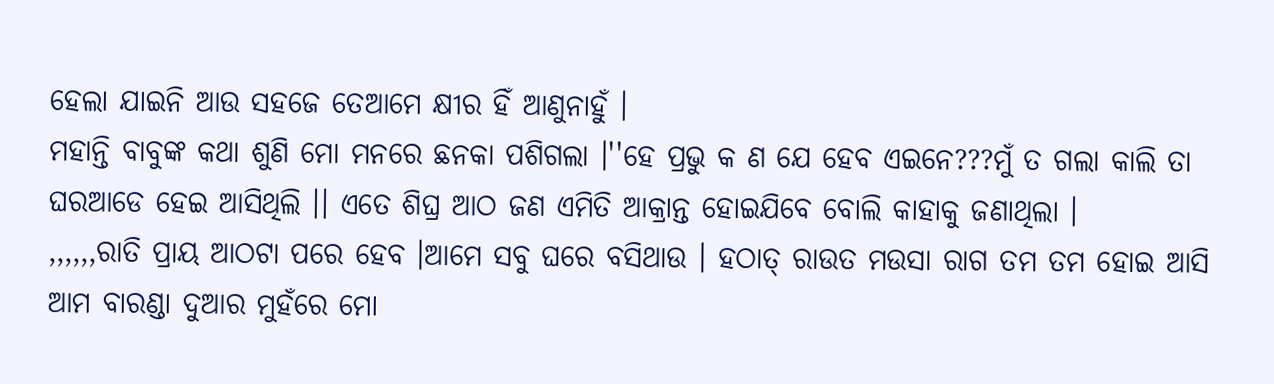ହେଲା ଯାଇନି ଆଉ ସହଜେ ତେଆମେ କ୍ଷୀର ହିଁ ଆଣୁନାହୁଁ ।
ମହାନ୍ତି ବାବୁଙ୍କ କଥା ଶୁଣି ମୋ ମନରେ ଛନକା ପଶିଗଲା ।''ହେ ପ୍ରଭୁ କ ଣ ଯେ ହେବ ଏଇନେ???ମୁଁ ତ ଗଲା କାଲି ତା ଘରଆଡେ ହେଇ ଆସିଥିଲି ।। ଏତେ ଶିଘ୍ର ଆଠ ଜଣ ଏମିତି ଆକ୍ରାନ୍ତ ହୋଇଯିବେ ବୋଲି କାହାକୁ ଜଣାଥିଲା ।
,,,,,,ରାତି ପ୍ରାୟ ଆଠଟା ପରେ ହେବ ।ଆମେ ସବୁ ଘରେ ବସିଥାଉ । ହଠାତ୍ ରାଉତ ମଉସା ରାଗ ତମ ତମ ହୋଇ ଆସି ଆମ ବାରଣ୍ଡା ଦୁଆର ମୁହଁରେ ମୋ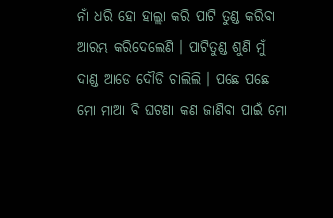ନାଁ ଧରି ହୋ ହାଲ୍ଲା କରି ପାଟି ତୁଣ୍ଡ କରିବା ଆରମ୍ଭ କରିଦେଲେଣି । ପାଟିତୁଣ୍ଡ ଶୁଣି ମୁଁ ଦାଣ୍ଡ ଆଡେ ଦୌଡି ଚାଲିଲି । ପଛେ ପଛେ ମୋ ମାଆ ବି ଘଟଣା କଣ ଜାଣିବା ପାଇଁ ମୋ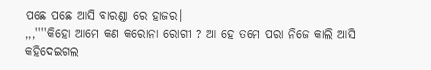ପଛେ ପଛେ ଆସି ବାରଣ୍ଡା ରେ ହାଜର।
,,,''''କିହୋ ଆମେ କଣ କରୋନା ରୋଗୀ ? ଆ ହେ ତମେ ପରା ନିଜେ କାଲି ଆସି କହିଦେଇଗଲ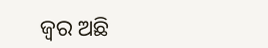ଜ୍ୱର ଅଛି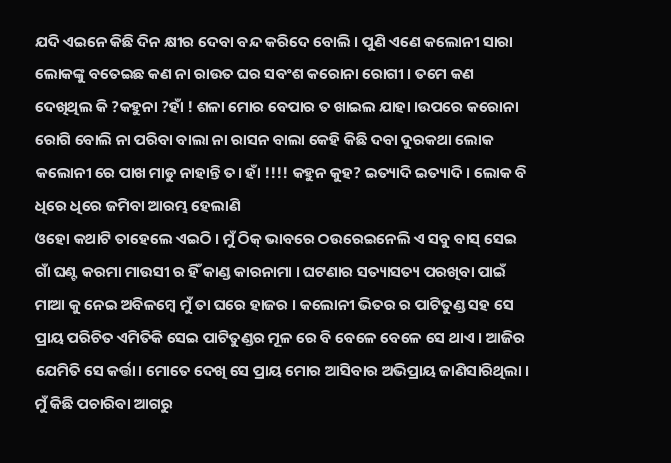ଯଦି ଏଇନେ କିଛି ଦିନ କ୍ଷୀର ଦେବା ବନ୍ଦ କରିଦେ ବୋଲି । ପୁଣି ଏଣେ କଲୋନୀ ସାରା ଲୋକଙ୍କୁ ବତେଇଛ କଣ ନା ରାଉତ ଘର ସବଂଶ କରୋନା ରୋଗୀ । ତମେ କଣ ଦେଖିଥିଲ କି ?କହୁନା ?ହାଁ ! ଶଳା ମୋର ବେପାର ତ ଖାଇଲ ଯାହା ।ଉପରେ କରୋନା ରୋଗି ବୋଲି ନା ପରିବା ବାଲା ନା ରାସନ ବାଲା କେହି କିଛି ଦବା ଦୁରକଥା ଲୋକ କଲୋନୀ ରେ ପାଖ ମାଡୁ ନାହାନ୍ତି ତ। ହାଁ !!!! କହୁନ କୁହ? ଇତ୍ୟାଦି ଇତ୍ୟାଦି । ଲୋକ ବି ଧିରେ ଧିରେ ଜମିବା ଆରମ୍ଭ ହେଲାଣି
ଓହୋ କଥାଟି ତାହେଲେ ଏଇଠି । ମୁଁ ଠିକ୍ ଭାବରେ ଠଉରେଇନେଲି ଏ ସବୁ ବାସ୍ ସେଇ ଗାଁ ଘଣ୍ଟ କରମା ମାଉସୀ ର ହିଁ କାଣ୍ଡ କାରନାମା । ଘଟଣାର ସତ୍ୟାସତ୍ୟ ପରଖିବା ପାଇଁ ମାଆ କୁ ନେଇ ଅବିଳମ୍ବେ ମୁଁ ତା ଘରେ ହାଜର । କଲୋନୀ ଭିତର ର ପାଟିତୁଣ୍ଡ ସହ ସେ ପ୍ରାୟ ପରିଚିତ ଏମିତିକି ସେଇ ପାଟିତୁଣ୍ଡର ମୂଳ ରେ ବି ବେଳେ ବେଳେ ସେ ଥାଏ । ଆଜିର ଯେମିତି ସେ କର୍ତ୍ତା। ମୋତେ ଦେଖି ସେ ପ୍ରାୟ ମୋର ଆସିବାର ଅଭିପ୍ରାୟ ଜାଣିସାରିଥିଲା । ମୁଁ କିଛି ପଚାରିବା ଆଗରୁ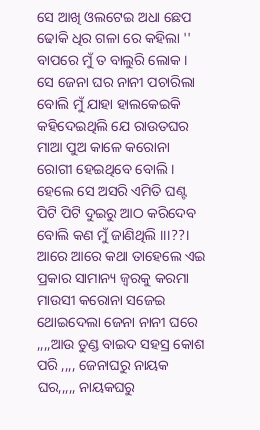ସେ ଆଖି ଓଲଟେଇ ଅଧା ଛେପ ଢୋକି ଧିର ଗଳା ରେ କହିଲା '' ବାପରେ ମୁଁ ତ ବାଲୁରି ଲୋକ । ସେ ଜେନା ଘର ନାନୀ ପଚାରିଲା ବୋଲି ମୁଁ ଯାହା ହାଲକେଇକି କହିଦେଇଥିଲି ଯେ ରାଉତଘର ମାଆ ପୁଅ କାଳେ କରୋନା ରୋଗୀ ହେଇଥିବେ ବୋଲି । ହେଲେ ସେ ଅସରି ଏମିତି ଘଣ୍ଟ ପିଟି ପିଟି ଦୁଇରୁ ଆଠ କରିଦେବ ବୋଲି କଣ ମୁଁ ଜାଣିଥିଲି ।।।??। ଆରେ ଆରେ କଥା ତାହେଲେ ଏଇ ପ୍ରକାର ସାମାନ୍ୟ ଜ୍ୱରକୁ କରମା ମାଉସୀ କରୋନା ସଜେଇ ଥୋଇଦେଲା ଜେନା ନାନୀ ଘରେ ,,,,ଆଉ ତୁଣ୍ଡ ବାଇଦ ସହସ୍ର କୋଶ ପରି ,,,, ଜେନାଘରୁ ନାୟକ ଘର,,,,, ନାୟକଘରୁ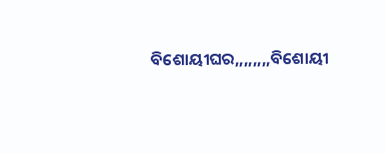ବିଶୋୟୀଘର,,,,,,,,ବିଶୋୟୀ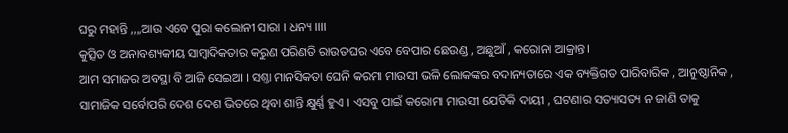ଘରୁ ମହାନ୍ତି ,,,,ଆଉ ଏବେ ପୁରା କଲୋନୀ ସାରା । ଧନ୍ୟ ।।।।
କୁତ୍ସିତ ଓ ଅନାବଶ୍ୟକୀୟ ସାମ୍ବାଦିକତାର କରୁଣ ପରିଣତି ରାଉତଘର ଏବେ ବେପାର ଛେଉଣ୍ଡ , ଅଛୁଆଁ , କରୋନା ଆକ୍ରାନ୍ତ।
ଆମ ସମାଜର ଅବସ୍ଥା ବି ଆଜି ସେଇଆ । ସଶ୍ତା ମାନସିକତା ଘେନି କରମା ମାଉସୀ ଭଳି ଲୋକଙ୍କର ବଦାନ୍ୟତାରେ ଏକ ବ୍ୟକ୍ତିଗତ ପାରିବାରିକ , ଆନୁଷ୍ଠାନିକ , ସାମାଜିକ ସର୍ବୋପରି ଦେଶ ଦେଶ ଭିତରେ ଥିବା ଶାନ୍ତି କ୍ଷୁର୍ଣ୍ଣ ହୁଏ । ଏସବୁ ପାଇଁ କରୋମା ମାଉସୀ ଯେତିକି ଦାୟୀ , ଘଟଣାର ସତ୍ୟାସତ୍ୟ ନ ଜାଣି ତାକୁ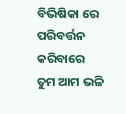ବିଭିଷିକା ରେ ପରିବର୍ତ୍ତନ କରିବାରେ ତୁମ ଆମ ଭଳି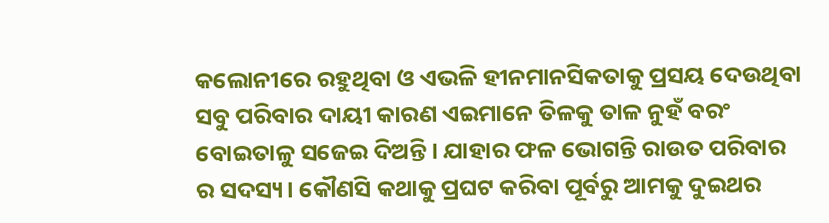କଲୋନୀରେ ରହୁଥିବା ଓ ଏଭଳି ହୀନମାନସିକତାକୁ ପ୍ରସୟ ଦେଉଥିବା ସବୁ ପରିବାର ଦାୟୀ କାରଣ ଏଇମାନେ ତିଳକୁ ତାଳ ନୁହଁ ବରଂ ବୋଇତାଳୁ ସଜେଇ ଦିଅନ୍ତି। ଯାହାର ଫଳ ଭୋଗନ୍ତି ରାଉତ ପରିବାର ର ସଦସ୍ୟ। କୌଣସି କଥାକୁ ପ୍ରଘଟ କରିବା ପୂର୍ବରୁ ଆମକୁ ଦୁଇଥର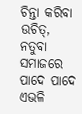ଚିନ୍ତା କରିବା ଉଚିତ୍, ନତୁବା ସମାଜରେ ପାଦେ ପାଦେ ଏଭଳି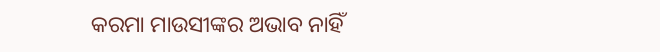କରମା ମାଉସୀଙ୍କର ଅଭାବ ନାହିଁ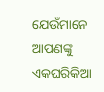ଯେଉଁମାନେ ଆପଣଙ୍କୁ ଏକଘରିକିଆ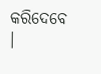କରିଦେବେ ।